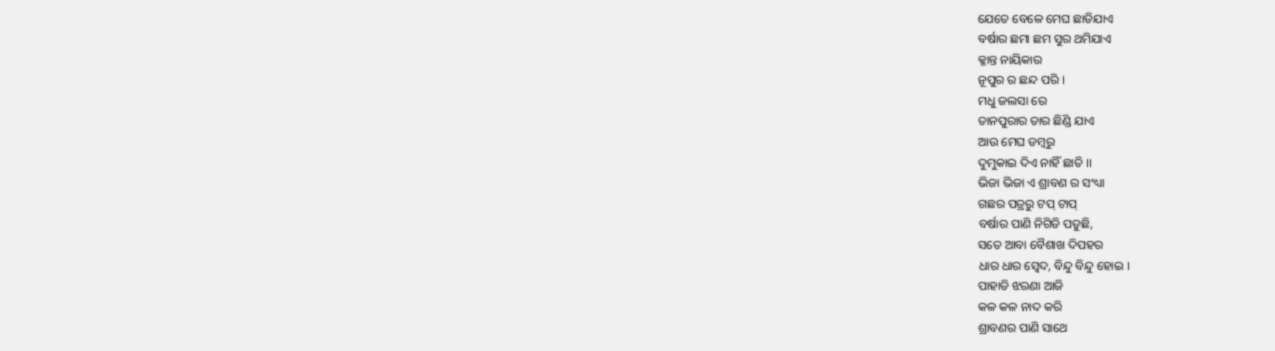ଯେତେ ବେଳେ ମେଘ ଛାଡିଯାଏ
ବର୍ଷାର ଛମା ଛମ ସୁର ଥମିଯାଏ
କ୍ଳାନ୍ତ ନାୟିକାର
ନୂପୁର ର ଛନ୍ଦ ପରି ।
ମଧୁ ଜଲସା ରେ
ତାନପୁରାର ତାର ଛିଣ୍ଡି ଯାଏ
ଆଉ ମେଘ ଡମ୍ବରୁ
ଦୁମୁକାଇ ଦିଏ ନାହିଁ ଛାତି ।।
ଭିଜା ଭିଜା ଏ ଶ୍ରାବଣ ର ସଂଧ୍ୟା
ଗଛର ପତ୍ରରୁ ଟପ୍ ଟାପ୍
ବର୍ଷାର ପାଣି ନିଗିଡି ପଡୁଛି,
ସତେ ଆବା ବୈଶାଖ ଦିପହର
ଧାର ଧାର ସ୍ଵେଦ, ବିନ୍ଦୁ ବିନ୍ଦୁ ହୋଇ ।
ପାହାଡି ଝରଣା ଆଜି
କଳ କଳ ନାଦ କରି
ଶ୍ରାବଣର ପାଣି ସାଥେ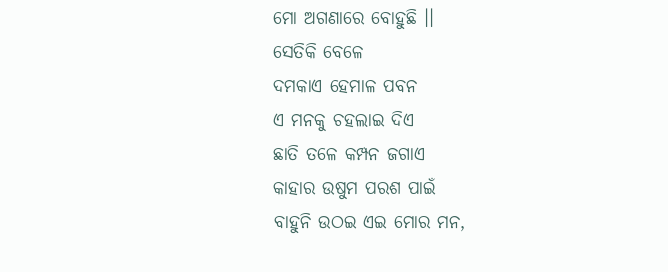ମୋ ଅଗଣାରେ ବୋହୁଛି ।।
ସେତିକି ବେଳେ
ଦମକାଏ ହେମାଳ ପବନ
ଏ ମନକୁ ଚହଲାଇ ଦିଏ
ଛାତି ତଳେ କମ୍ପନ ଜଗାଏ
କାହାର ଉଷୁମ ପରଶ ପାଇଁ
ବାହୁନି ଉଠଇ ଏଇ ମୋର ମନ,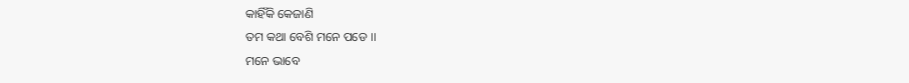କାହିଁକି କେଜାଣି
ତମ କଥା ବେଶି ମନେ ପଡେ ।।
ମନେ ଭାବେ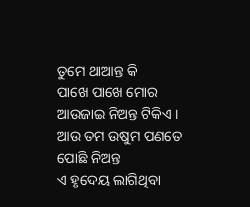ତୁମେ ଥାଆନ୍ତ କି
ପାଖେ ପାଖେ ମୋର
ଆଉଜାଇ ନିଅନ୍ତ ଟିକିଏ ।
ଆଉ ତମ ଉଷୁମ ପଣତେ
ପୋଛି ନିଅନ୍ତ
ଏ ହୃଦେୟ ଲାଗିଥିବା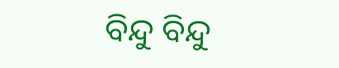ବିନ୍ଦୁ ବିନ୍ଦୁ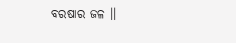ବରଷାର ଜଳ ।।